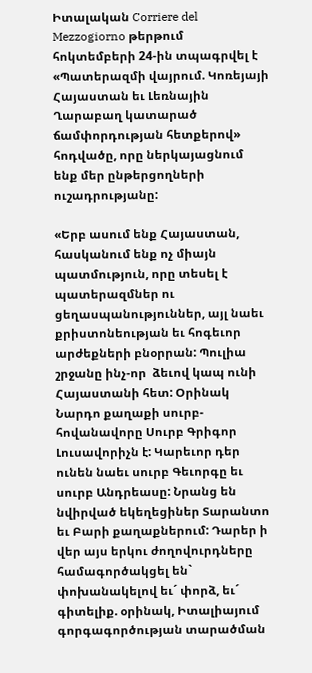Իտալական Corriere del Mezzogiorno թերթում հոկտեմբերի 24-ին տպագրվել է «Պատերազմի վայրում. Կոռեյայի Հայաստան եւ Լեռնային Ղարաբաղ կատարած ճամփորդության հետքերով» հոդվածը, որը ներկայացնում ենք մեր ընթերցողների ուշադրությանը:

«Երբ ասում ենք Հայաստան, հասկանում ենք ոչ միայն պատմություն, որը տեսել է պատերազմներ ու ցեղասպանություններ, այլ նաեւ քրիստոնեության եւ հոգեւոր արժեքների բնօրրան: Պուլիա շրջանը ինչ-որ  ձեւով կապ ունի Հայաստանի հետ: Օրինակ Նարդո քաղաքի սուրբ-հովանավորը Սուրբ Գրիգոր Լուսավորիչն է: Կարեւոր դեր ունեն նաեւ սուրբ Գեւորգը եւ սուրբ Անդրեասը: Նրանց են նվիրված եկեղեցիներ Տարանտո եւ Բարի քաղաքներում: Դարեր ի վեր այս երկու ժողովուրդները համագործակցել են` փոխանակելով եւ´ փորձ, եւ´ գիտելիք. օրինակ, Իտալիայում գորգագործության տարածման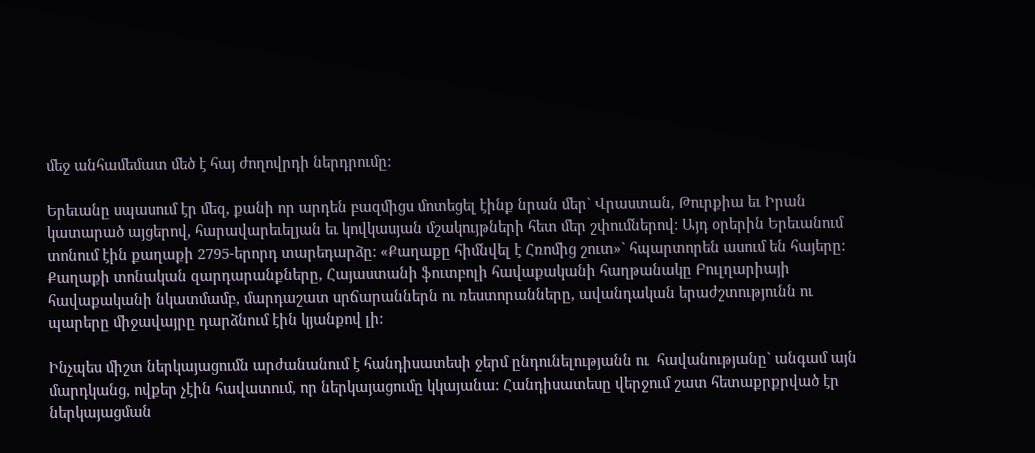մեջ անհամեմատ մեծ է հայ ժողովրդի ներդրումը:

Երեւանը սպասում էր մեզ, քանի որ արդեն բազմիցս մոտեցել էինք նրան մեր` Վրաստան, Թուրքիա եւ Իրան կատարած այցերով, հարավարեւելյան եւ կովկասյան մշակույթների հետ մեր շփումներով: Այդ օրերին Երեւանում տոնում էին քաղաքի 2795-երորդ տարեդարձը: «Քաղաքը հիմնվել է Հռոմից շուտ»` հպարտորեն ասում են հայերը: Քաղաքի տոնական զարդարանքները, Հայաստանի ֆուտբոլի հավաքականի հաղթանակը Բուլղարիայի հավաքականի նկատմամբ, մարդաշատ սրճարաններն ու ռեստորանները, ավանդական երաժշտությունն ու պարերը միջավայրը դարձնում էին կյանքով լի:

Ինչպես միշտ ներկայացումն արժանանում է հանդիսատեսի ջերմ ընդունելությանն ու  հավանությանը` անգամ այն մարդկանց, ովքեր չէին հավատում, որ ներկայացումը կկայանա: Հանդիսատեսը վերջում շատ հետաքրքրված էր ներկայացման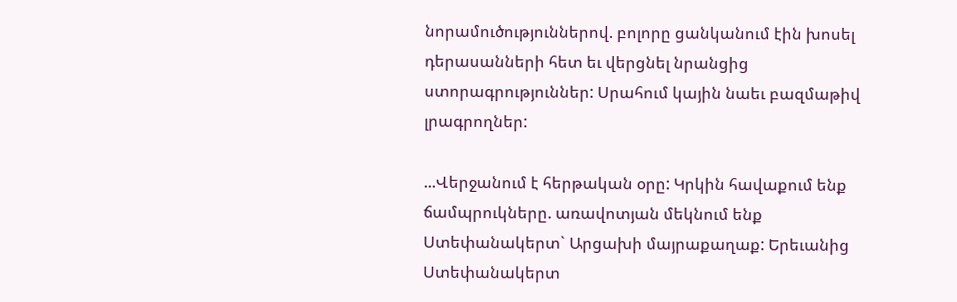նորամուծություններով. բոլորը ցանկանում էին խոսել դերասանների հետ եւ վերցնել նրանցից ստորագրություններ: Սրահում կային նաեւ բազմաթիվ լրագրողներ:

...Վերջանում է հերթական օրը: Կրկին հավաքում ենք ճամպրուկները. առավոտյան մեկնում ենք Ստեփանակերտ` Արցախի մայրաքաղաք: Երեւանից Ստեփանակերտ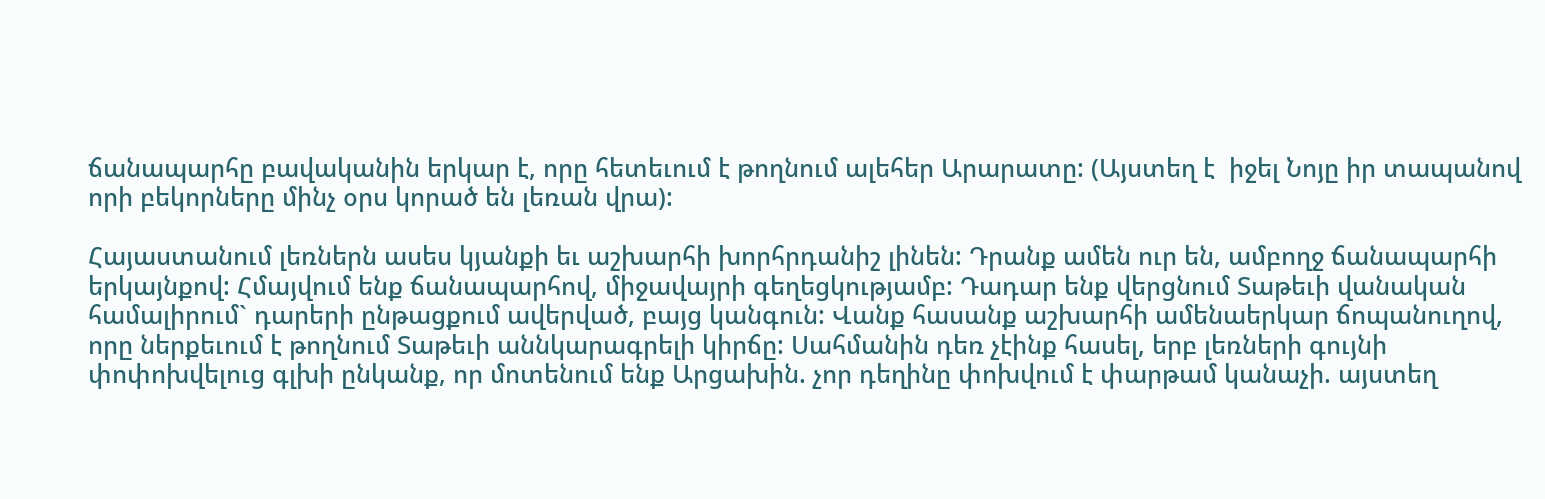ճանապարհը բավականին երկար է, որը հետեւում է թողնում ալեհեր Արարատը: (Այստեղ է  իջել Նոյը իր տապանով որի բեկորները մինչ օրս կորած են լեռան վրա):

Հայաստանում լեռներն ասես կյանքի եւ աշխարհի խորհրդանիշ լինեն: Դրանք ամեն ուր են, ամբողջ ճանապարհի երկայնքով: Հմայվում ենք ճանապարհով, միջավայրի գեղեցկությամբ: Դադար ենք վերցնում Տաթեւի վանական համալիրում` դարերի ընթացքում ավերված, բայց կանգուն: Վանք հասանք աշխարհի ամենաերկար ճոպանուղով, որը ներքեւում է թողնում Տաթեւի աննկարագրելի կիրճը: Սահմանին դեռ չէինք հասել, երբ լեռների գույնի փոփոխվելուց գլխի ընկանք, որ մոտենում ենք Արցախին. չոր դեղինը փոխվում է փարթամ կանաչի. այստեղ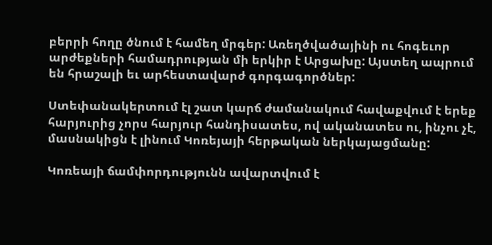բերրի հողը ծնում է համեղ մրգեր: Առեղծվածայինի ու հոգեւոր արժեքների համադրության մի երկիր է Արցախը: Այստեղ ապրում  են հրաշալի եւ արհեստավարժ գորգագործներ:

Ստեփանակերտում էլ շատ կարճ ժամանակում հավաքվում է երեք հարյուրից չորս հարյուր հանդիսատես, ով ականատես ու, ինչու չէ, մասնակիցն է լինում Կոռեյայի հերթական ներկայացմանը:

Կոռեայի ճամփորդությունն ավարտվում է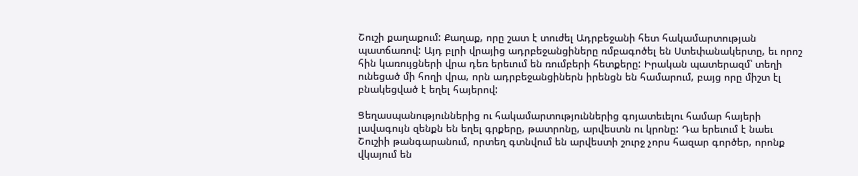Շուշի քաղաքում: Քաղաք, որը շատ է տուժել Ադրբեջանի հետ հակամարտության պատճառով: Այդ բլրի վրայից ադրբեջանցիները ռմբագոծել են Ստեփանակերտը, եւ որոշ հին կառույցների վրա դեռ երեւում են ռումբերի հետքերը: Իրական պատերազմ՝ տեղի ունեցած մի հողի վրա, որն ադրբեջանցիներն իրենցն են համարում, բայց որը միշտ էլ բնակեցված է եղել հայերով:

Ցեղասպանություններից ու հակամարտություններից գոյատեւելու համար հայերի լավագույն զենքն են եղել գրքերը, թատրոնը, արվեստն ու կրոնը: Դա երեւում է նաեւ Շուշիի թանգարանում, որտեղ գտնվում են արվեստի շուրջ չորս հազար գործեր, որոնք վկայում են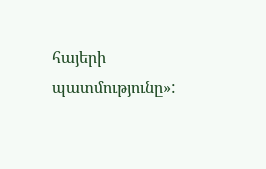հայերի պատմությունը»: